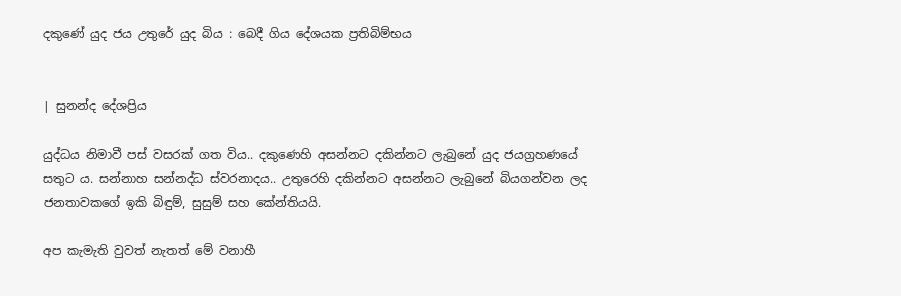දකුණේ යුද ජය උතුරේ යුද බිය : බෙදී ගිය දේශයක ප්‍රතිබිම්භය


| සුනන්ද දේශප්‍රිය

යුද්ධය නිමාවී පස් වසරක් ගත විය.. දකුණෙහි අසන්නට දකින්නට ලැබුනේ යුද ජයග්‍රහණයේ සතුට ය. සන්නාහ සන්නද්ධ ස්වරනාදය.. උතුරෙහි දකින්නට අසන්නට ලැබුනේ බියගන්වන ලද ජනතාවකගේ ඉකි බිඳුම්, සුසුම් සහ කේන්තියයි.

අප කැමැති වුවත් නැතත් මේ වනාහී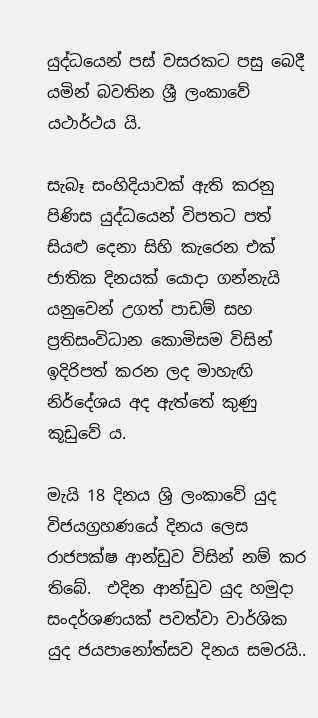යුද්ධයෙන් පස් වසරකට පසු බෙදී යමින් බවතින ශ්‍රී ලංකාවේ යථාර්ථය යි.

සැබෑ සංහිදියාවක් ඇති කරනු පිණිස යුද්ධයෙන් විපත‍ට පත් සියළු දෙනා සිහි කැරෙන එක් ජාතික දිනයක් යොදා ගන්නැයි යනුවෙන් උගත් පාඩම් සහ ප්‍රතිසංවිධාන කොමිසම විසින් ඉදිරිපත් කරන ලද මාහැඟි නිර්දේශය අද ඇත්තේ කුණු කූඩුවේ ය.

මැයි 18 දිනය ශ්‍රි ලංකාවේ යුද විජයග්‍රහණයේ දිනය ලෙස රාජපක්ෂ ආන්ඩුව විසින් නම් කර තිබේ.  එදින ආන්ඩුව යුද හමුදා සංදර්ශණයක් පවත්වා වාර්ශික යුද ජයපානෝත්සව දිනය සමරයි..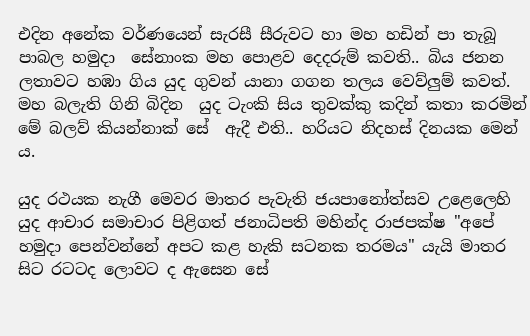එදින අනේක වර්ණයෙන් සැරසී සීරුවට හා මහ හඩින් පා තැබූ පාබල හමුදා  සේනාංක මහ පොළව දෙදරුම් කවති.. බිය ජනන ලතාවට හඹා ගිය යුද ගුවන් යානා ගගන තලය වෙව්ලුම් කවත්. මහ බලැති ගිනි බිදින  යුද ටැංකි සිය තුවක්කු කදින් කතා කරමින් මේ බලව් කියන්නාක් සේ  ඇදී එති.. හරියට නිදහස් දිනයක මෙන් ය.

යුද රථයක නැගී මෙවර මාතර පැවැති ජයපානෝත්සව උළෙලෙහි යුද ආචාර සමාචාර පිළිගත් ජනාධිපති මහින්ද රාජපක්ෂ "අපේ හමුදා පෙන්වන්නේ අපට කළ හැකි සටනක තරමය" යැයි මාතර සිට රටටද ලොවට ද ඇසෙන සේ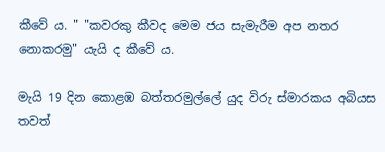කීවේ ය‍. " "කවරකු කීවද මෙම ජය සැමැරීම අප නතර නොකරමු" යැයි ද කීවේ ය.

මැයි 19 දින කොළඹ බත්තරමුල්ලේ යුද විරු ස්මාරකය අබියස තවත්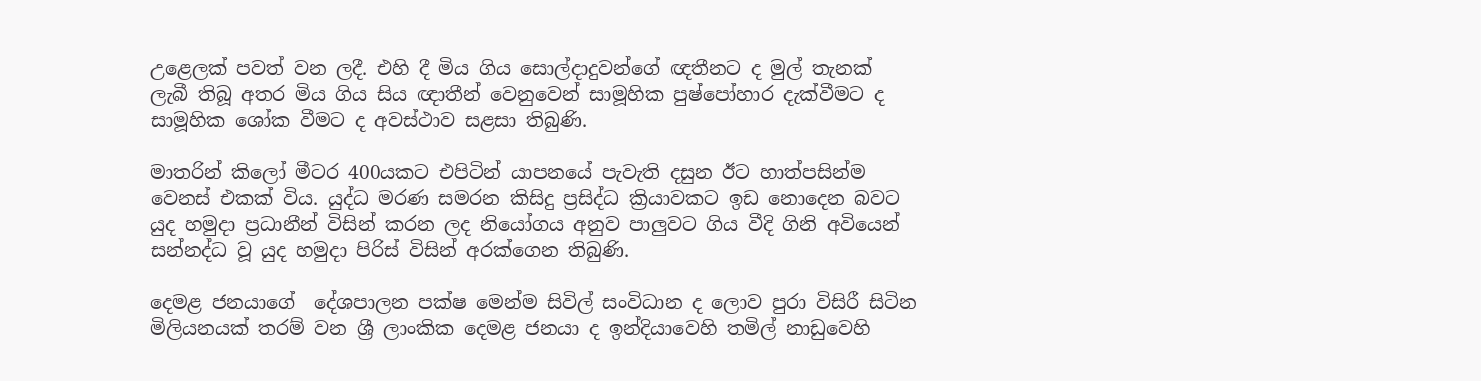උළෙලක් පවත් වන ලදී. එහි දී මිය ගිය සොල්දාදුවන්ගේ ඥතීනට ද මුල් තැනක් ලැබී තිබූ අතර මිය ගිය සිය ඥාතීන් වෙනුවෙන් සාමූහික පුෂ්පෝහාර දැක්වීමට ද සාමූහික ශෝක වීමට ද අවස්ථාව සළසා තිබුණි.

මාතරින් කිලෝ මීටර 400යකට එපිටින් යාපනයේ පැවැති දසුන ඊට හාත්පසින්ම වෙනස් එකක් විය. යුද්ධ මරණ සමරන කිසිදු ප්‍රසිද්ධ ක්‍රියාවකට ඉඩ නොදෙන බවට යුද හමුදා ප්‍රධානීන් විසින් කරන ලද නියෝගය අනුව පාලුවට ගිය වීදි ගිනි අවියෙන් සන්නද්ධ වූ යුද හමුදා පිරිස් විසින් අරක්ගෙන තිබුණි.

දෙමළ ජනයාගේ  දේශපාලන පක්ෂ මෙන්ම සිවිල් සංවිධාන ද ලොව පුරා විසිරී සිටින මිලියනයක් තරම් වන ශ්‍රී ලාංකික දෙමළ ජනයා ද ඉන්දියාවෙහි තමිල් නාඩුවෙහි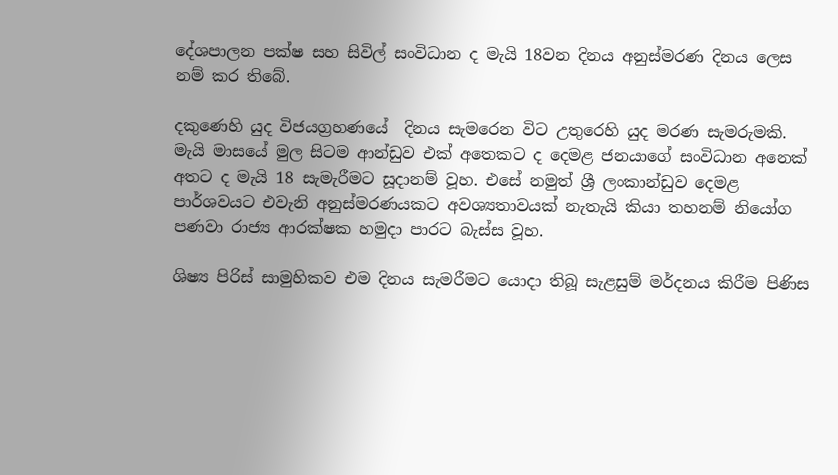දේශපාලන පක්ෂ සහ සිවිල් සංවිධාන ද මැයි 18වන දිනය අනුස්මරණ දිනය ලෙස නම් කර තිබේ‍.

දකුණෙහි යුද විජයග්‍රහණයේ  දිනය සැමරෙන විට උතුරෙහි යුද මරණ සැමරුමකි. මැයි මාසයේ මුල සිටම ආන්ඩුව එක් අතෙකට ද දෙමළ ජනයාගේ සංවිධාන අනෙක් අතට ද මැයි 18 සැමැරීමට සූදානම් වූහ. එසේ නමුත් ශ්‍රී ලංකාන්ඩුව දෙමළ පාර්ශවයට එවැනි අනුස්මරණයකට අවශ්‍යතාවයක් නැතැයි කියා තහනම් නියෝග පණවා රාජ්‍ය ආරක්ෂක හමුදා පාරට බැස්ස වූහ.

ශිෂ්‍ය පිරිස් සාමුහිකව එම දිනය සැමරීමට යොදා තිබූ සැළසුම් මර්දනය කිරීම පිණිස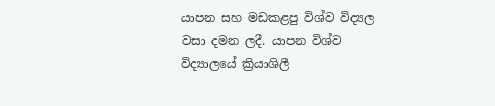යාපන සහ මඩකළපු විශ්ව විද්‍යල වසා දමන ලදී. යාපන විශ්ව විද්‍යාලයේ ක්‍රියාශිලී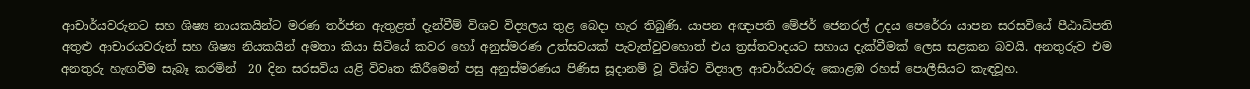ආචාර්යවරුනට සහ ශිෂ්‍ය නායකයින්ට මරණ තර්ජන ඇතුළත් දැන්වීම් විශව විද්‍යලය තුළ බෙදා හැර තිබුණි. යාපන අඥාපති මේජර් ජෙනරල් උදය පෙරේරා යාපන සරසවියේ පීඨාධිපති අතුළු ආචාරයවරුන් සහ ශිෂ්‍ය නියකයින් අමතා කියා සිටියේ කවර හෝ අනුස්මරණ උත්සවයක් පැවැත්වුවහොත් එය ත්‍රස්තවාදයට සහාය දැක්වීමක් ලෙස සළකන බවයි. අනතුරුව එම අනතුරු හැඟවීම සැබෑ කරමින්  20 දින සරසවිය යළි විවෘත කිරීමෙන් පසු අනුස්මරණය පිණිස සූදානම් වූ විශ්ව විද්‍යාල ආචාර්යවරු කොළඹ රහස් පොලීසියට කැඳවූහ.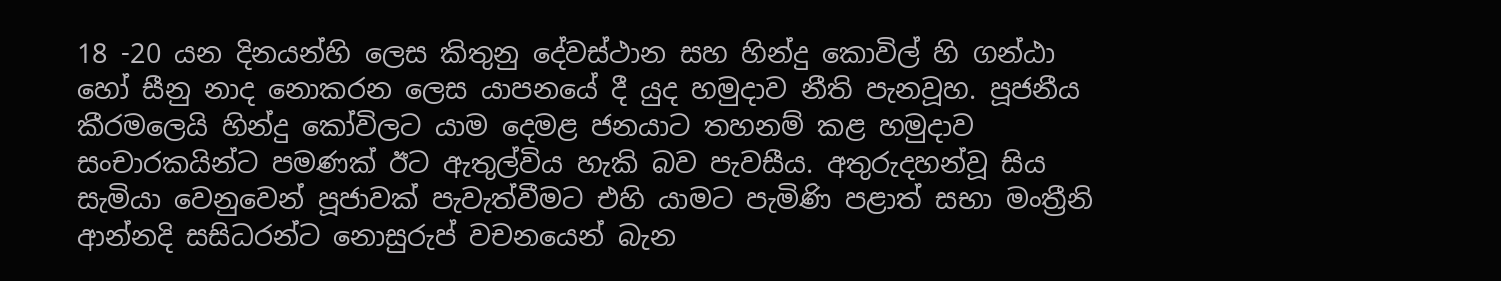18 -20 යන දිනයන්හි ලෙස කිතුනු දේවස්ථාන සහ හින්දු කොවිල් හි ගන්ඨා හෝ සීනු නාද නොකරන ලෙස යාපනයේ දී යුද හමුදාව නීති පැනවූහ. පූජනීය කීරමලෙයි හින්දු කෝවිලට යාම දෙමළ ජනයාට තහනම් කළ හමුදාව සංචාරකයින්ට පමණක් ඊට ඇතුල්විය හැකි බව පැවසීය. අතුරුදහන්වූ සිය සැමියා වෙනුවෙන් පූජාවක් පැවැත්වීමට එහි යාමට පැමිණි පළාත් සභා මංත්‍රීනි ආන්නදි සසිධරන්ට නොසුරුප් වචනයෙන් බැන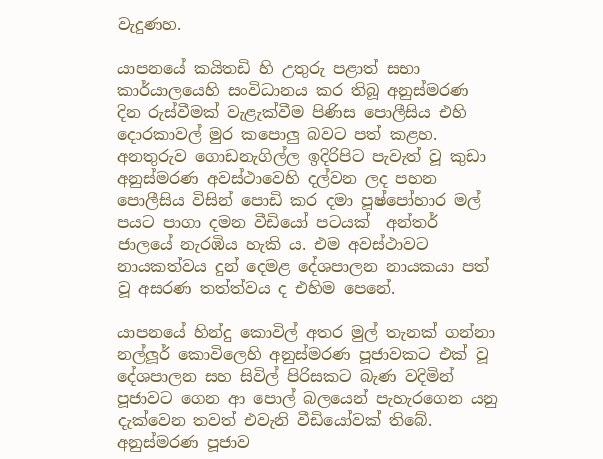වැදුණහ.

යාපනයේ කයිතඩි හි උතුරු පළාත් සභා කාර්යාලයෙහි සංවිධානය කර තිබූ අනුස්මරණ දින රුස්වීමක් වැළැක්වීම පිණිස පොලීසිය එහි දොරකාවල් මුර කපොලු බවට පත් කළහ. අනතුරුව ගොඩනැගිල්ල ඉදිරිපිට පැවැත් වූ කුඩා අනුස්මරණ අවස්ථාවෙහි දල්වන ලද පහන පොලීසිය විසින් පොඩි කර දමා පූෂ්පෝහාර මල් පයට පාගා දමන වීඩියෝ පටයක්  අන්තර් ජාලයේ නැරඹිය හැකි ය. එම අවස්ථාවට නායකත්වය දුන් දෙමළ දේශපාලන නායකයා පත් වූ අසරණ තත්ත්වය ද එහිම පෙනේ.

යාපනයේ හින්දු කොවිල් අතර මුල් තැනක් ගන්නා නල්ලූර් කොවිලෙහි අනුස්මරණ පූජාවකට එක් වූ දේශපාලන සහ සිවිල් පිරිසකට බැණ වදිමින් පූජාවට ගෙන ආ පොල් බලයෙන් පැහැරගෙන යනු දැක්වෙන තවත් එවැනි වීඩියෝවක් තිබේ.  අනුස්මරණ පූජාව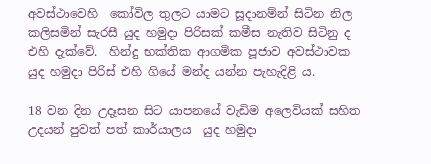අවස්ථාවෙහි  කෝවිල තුලට යාමට සූදානම්න් සිටින නිල කලිසමින් සැරසී යුද හමුදා පිරිසක් කමීස නැතිව සිටිනු ද එහි දැක්වේ.  හින්දු භක්තික ආගමික පූජාව අවස්ථාවක යුද හමුදා පිරිස් එහි ගියේ මන්ද යන්න පැහැදිළි ය.

18 වන දින උදෑසන සිට යාපනයේ වැඩිම අලෙවියක් සහිත උදයන් පුවත් පත් කාර්යාලය  යුද හමුදා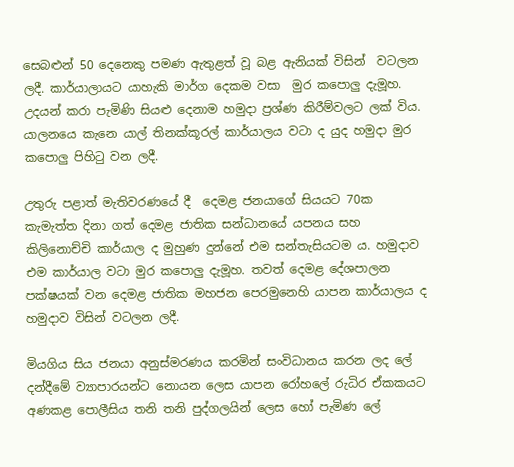සෙබළුන් 50 දෙනෙකු පමණ ඇතුළත් වූ බළ ඇනියක් විසින්  වටලන ලදී. කාර්යාලායට යාහැකි මාර්ග දෙකම වසා  මුර කපොලු දැමූහ.  උදයන් කරා පැමිණි සියළු දෙනාම හමුදා ප්‍රශ්ණ කිරීම්වලට ලක් විය.  යාලනයෙ කැනෙ යාල් තිනක්කූරල් කාර්යාලය වටා ද යුද හමුදා මුර කපොලු පිහිටු වන ලදී.

උතුරු පළාත් මැතිවරණයේ දී  දෙමළ ජනයාගේ සියයට 70ක කැමැත්ත දිනා ගත් දෙමළ ජාතික සන්ධානයේ යපනය සහ කිලිනොච්චි කාර්යාල ද මුහුණ දුන්නේ එම සන්තැසියටම ය. හමුදාව එම කාර්යාල වටා මුර කපොලු දැමූහ. තවත් දෙමළ දේශපාලන පක්ෂයක් වන දෙමළ ජාතික මහජන පෙරමුනෙහි යාපන කාර්යාලය ද හමුදාව විසින් වටලන ලදී.

මියගිය සිය ජනයා ‍අනුස්මරණය කරමින් සංවිධානය කරන ලද ලේ දන්දීමේ ව්‍යාපාරයන්ට නොයන ලෙස යාපන රෝහලේ රුධිර ඒකකයට අණකළ පොලීසිය තනි තනි පුද්ගලයින් ලෙස හෝ පැමිණ ලේ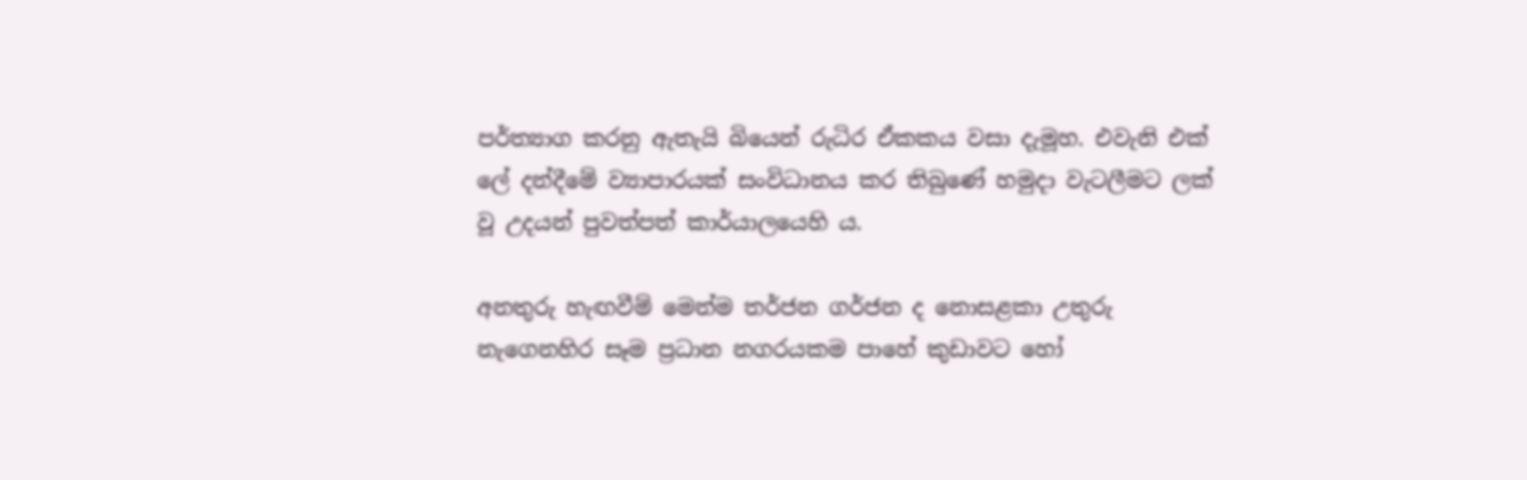පර්ත්‍යාග කරනු ඇතැයි බියෙන් රුධිර ඒකකය වසා දැමූහ. එවැනි එක් ලේ දන්දීමේ ව්‍යාපාරයක් සංවිධානය කර තිබුණේ හමුදා වැටලීමට ලක් වූ උදයන් පුවත්පත් කාර්යාලයෙහි ය‍.

අනතුරු හැඟවීම් මෙන්ම තර්ජන ගර්ජන ද නොසළකා උතුරු නැගෙනහිර සෑම ප්‍රධාන නගරයකම පාහේ කුඩාවට හෝ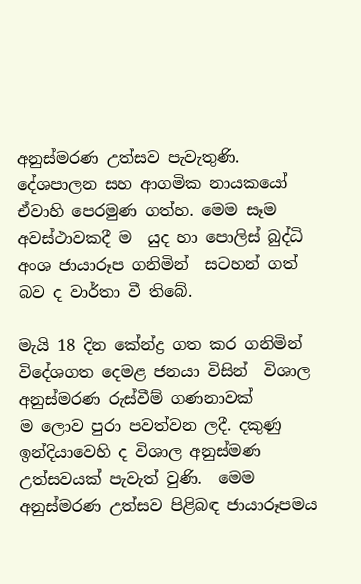අනුස්මරණ උත්සව පැවැතුණි. දේශපාලන සහ ආගමික නායකයෝ ඒවාහි පෙරමුණ ගත්හ. මෙම සෑම අවස්ථාවකදී ම  යුද හා පොලිස් බුද්ධි අංශ ජායාරූප ගනිමින්  සටහන් ගත් බව ද වාර්තා වී තිබේ.

මැයි 18 දින කේන්ද්‍ර ගත කර ගනිමින් විදේශගත දෙමළ ජනයා විසින්  විශාල අනුස්මරණ රුස්වීම් ගණනාවක් ම ‍ලොව පුරා පවත්වන ලදී. දකුණු ඉන්දියාවෙහි ද විශාල අනුස්මණ උත්සවයක් පැවැත් වුණි.  මෙම අනුස්මරණ උත්සව පිළිබඳ ජායාරූපමය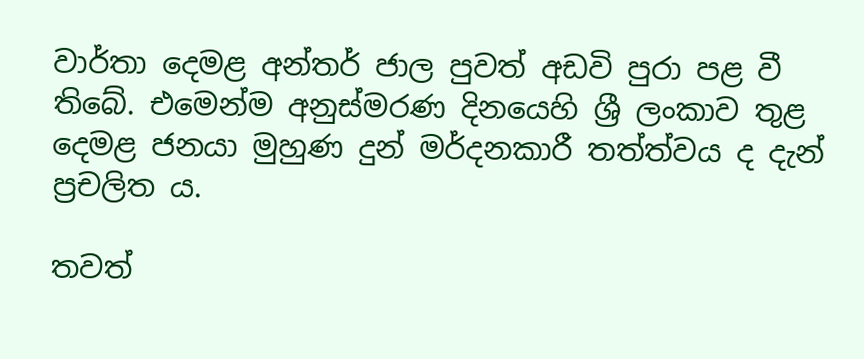වාර්තා දෙමළ අන්තර් ජාල පුවත් අඩවි පුරා පළ වී  තිබේ. එමෙන්ම අනුස්මරණ දිනයෙහි ශ්‍රී ලංකාව තුළ දෙමළ ජනයා මුහුණ දුන් මර්දනකාරී තත්ත්වය ද දැන් ප්‍රචලිත ය.

තවත්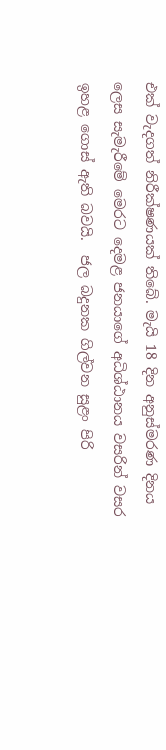එක් වැදගත් නිරීක්ෂණයක් තිබේ. මැයි 18 දින අනුස්මරණ දිනය ලෙස සැමැරීමේ මෙරට දෙමළ ජනයාගේ අධිශ්ඨානය වසරින් වසර ඉහළ ගොස් ඇති බවයි.  ජල බදුනක ගිල්වන සුළං පිරි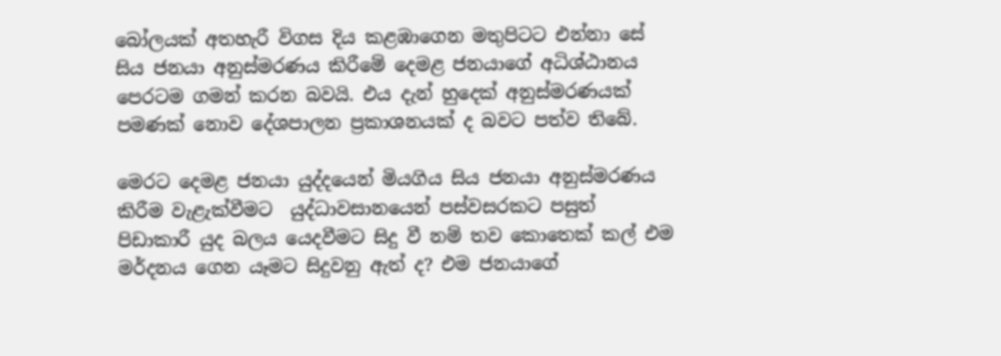බෝලයක් අතහැරී විගස දිය කළඹාගෙන මතුපිටට එන්නා සේ සිය ජනයා අනුස්මරණය කිරීමේ දෙමළ ජනයාගේ අධිශ්ඨානය පෙරටම ගමන් කරන බවයි. එය ‍දැන් හුදෙක් අනුස්මරණයක් පමණක් නොව දේශපාලන ප්‍රකාශනයක් ද බවට පත්ව තිබේ.

මෙරට දෙමළ ජනයා යුද්දයෙන් මියගිය සිය ජනයා අනුස්මරණය කිරීම වැළැක්වීමට  යුද්ධාවසානයෙන් පස්වසරකට පසුත් පිඩාකාරී යුද බලය යෙදවීමට සිදු වී නම් තව කොතෙක් කල් එම මර්දනය ගෙන යෑමට සිදුවනු ඇත් ද? එම ජනයාගේ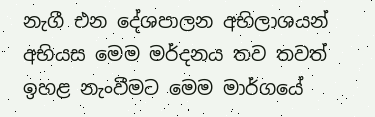නැගී එන දේශපාලන අභිලාශයන් අභියස මෙම මර්දනය තව තවත් ඉහළ නැංවීමට මෙම මාර්ගයේ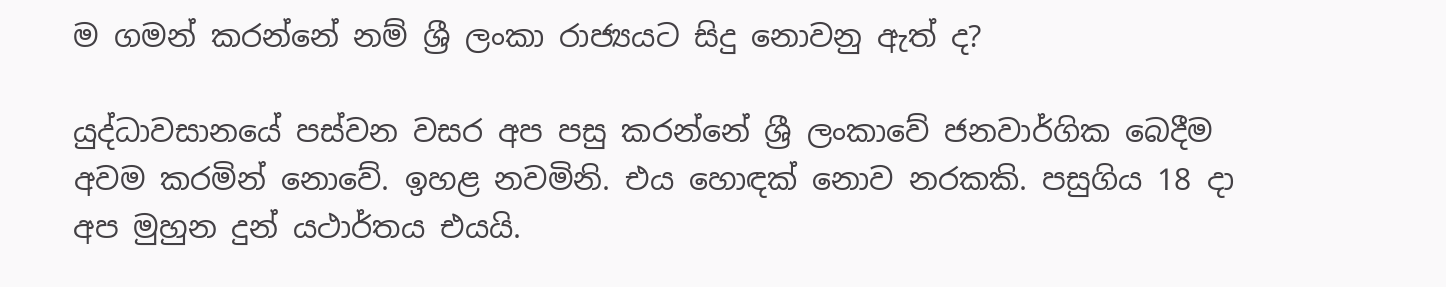ම ගමන් කරන්නේ නම් ශ්‍රී ලංකා රාජ්‍යයට සිදු නොවනු ඇත් ද?

යුද්ධාවසානයේ පස්වන වසර අප පසු කරන්නේ ශ්‍රී ලංකාවේ ජනවාර්ගික බෙදීම අවම කරමින් නොවේ. ඉහළ නවමිනි‍. එය හොඳක් නොව නරකකි. පසුගිය 18 දා අප මුහුන දුන් යථාර්තය එයයි.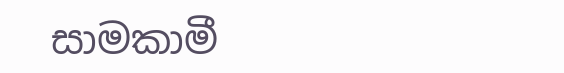සාමකාමී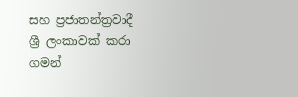සහ ප්‍රජාතන්ත්‍රවාදී ශ්‍රී ලංකාවක් කරා ගමන්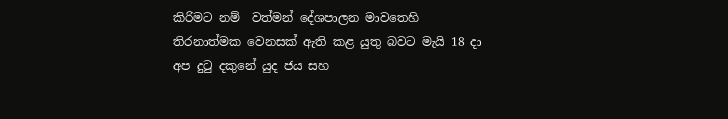කිරිමට නම්  වත්මන් දේශපාලන මාවතෙහි තිරනාත්මක වෙනසක් ඇති කළ යුතු බවට මැයි 18 දා අප දුටු දකුනේ යුද ජය සහ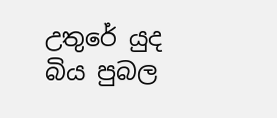උතුරේ යුද බිය පුබල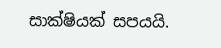සාක්ෂියක් සපයයි.